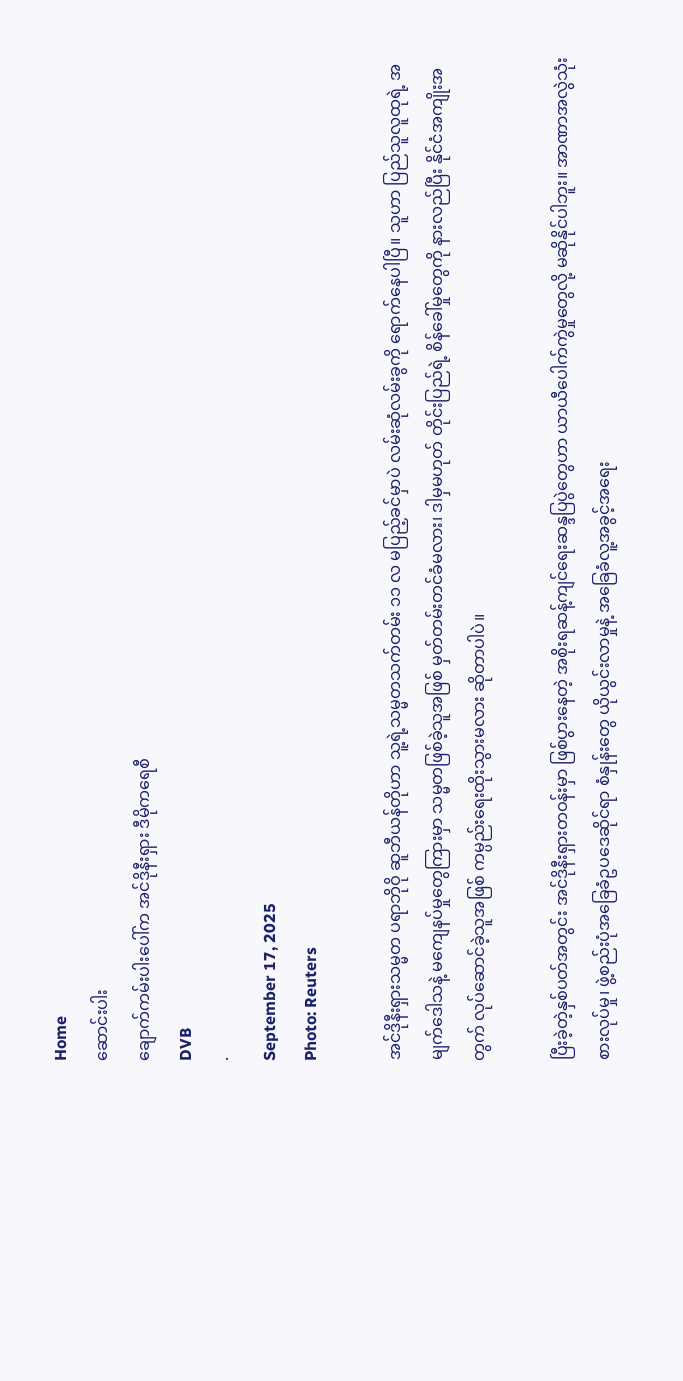Home
ဆောင်းပါး
ချောက်ကမ်းပါးပေါ်က အင်ဒိုနီးရှား ဒီမိုကရေစီ
DVB
·
September 17, 2025
Photo: Reuters

အင်ဒိုနီးရှားသမ္မတ ပရာဘိုဝို ဆူဘီယန်တိုဟာ သူ့ရဲ့သမ္မတသက်တမ်း ၁၁ လ မပြည့်ခင်မှာပဲ လမ်းဆုံလမ်းခွကို ရောက်နေပါပြီ။ သူဟာ ပြည်သူလူထုရဲ့ အမျက်ဒေါသနဲ့ မကျေနပ်မှုတွေကြားမှာ သမ္မတဖြစ်ခဲ့သူအဖြစ် မှတ်တမ်းတင်ခံမလား၊ ဒါမှမဟုတ် တိုင်းပြည်ရဲ့ စိန်ခေါ်မှုတွေကို နားလည်ပြီး နိုင်ငံအကျိုးအတွက် လုပ်ဆောင်ခဲ့သူအဖြစ် ကမ္ပည်းရေးထိုးသွားမလား ဆိုတာပါပဲ။

ပြီးခဲ့တဲ့နှစ်ပတ်အတွင်း အင်ဒိုနီးရှားတဝန်းမှာ ဖြစ်ပွားနေတဲ့ အစိုးရဆန့်ကျင်ရေးဆန္ဒပြပွဲတွေဟာ ယာယီပေါက်ကွဲမှုတွေလို့ မဆိုနိုင်ပါဘူး။ အာဏာအလွဲသုံးစားလုပ်မှု၊ ဖွဲ့စည်းပုံအခြေခံဥပဒေဆိုင်ရာ စံနှုန်းတွေ ယိုယွင်းလာမှုနဲ့ အခြေခံလူ့အခွင့်အရေး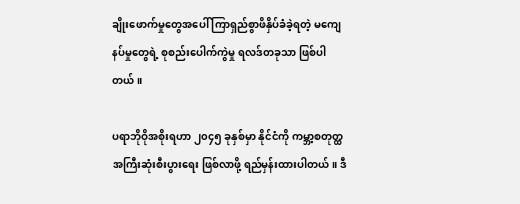ချိုးဖောက်မှုတွေအပေါ် ကြာရှည်စွာဖိနှိပ်ခံခဲ့ရတဲ့ မကျေနပ်မှုတွေရဲ့ စုစည်းပေါက်ကွဲမှု ရလဒ်တခုသာ ဖြစ်ပါတယ်။

ပရာဘိုဝိုအစိုးရဟာ ၂၀၄၅ ခုနှစ်မှာ နိုင်ငံကို ကမ္ဘာ့စတုတ္ထအကြီးဆုံးစီးပွားရေး ဖြစ်လာဖို့ ရည်မှန်းထားပါတယ်။ ဒီ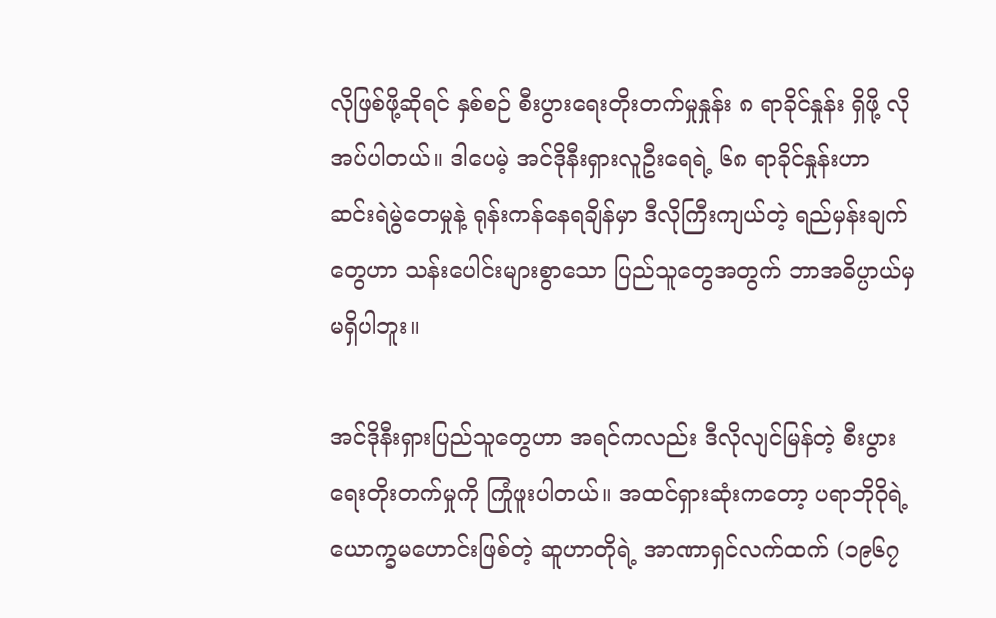လိုဖြစ်ဖို့ဆိုရင် နှစ်စဉ် စီးပွားရေးတိုးတက်မှုနှုန်း ၈ ရာခိုင်နှုန်း ရှိဖို့ လိုအပ်ပါတယ်။ ဒါပေမဲ့ အင်ဒိုနီးရှားလူဦးရေရဲ့ ၆၈ ရာခိုင်နှုန်းဟာ ဆင်းရဲမွဲတေမှုနဲ့ ရုန်းကန်နေရချိန်မှာ ဒီလိုကြီးကျယ်တဲ့ ရည်မှန်းချက်တွေဟာ သန်းပေါင်းများစွာသော ပြည်သူတွေအတွက် ဘာအဓိပ္ပာယ်မှမရှိပါဘူး။

အင်ဒိုနီးရှားပြည်သူတွေဟာ အရင်ကလည်း ဒီလိုလျင်မြန်တဲ့ စီးပွားရေးတိုးတက်မှုကို ကြုံဖူးပါတယ်။ အထင်ရှားဆုံးကတော့ ပရာဘိုဝိုရဲ့ ယောက္ခမဟောင်းဖြစ်တဲ့ ဆူဟာတိုရဲ့ အာဏာရှင်လက်ထက် (၁၉၆၇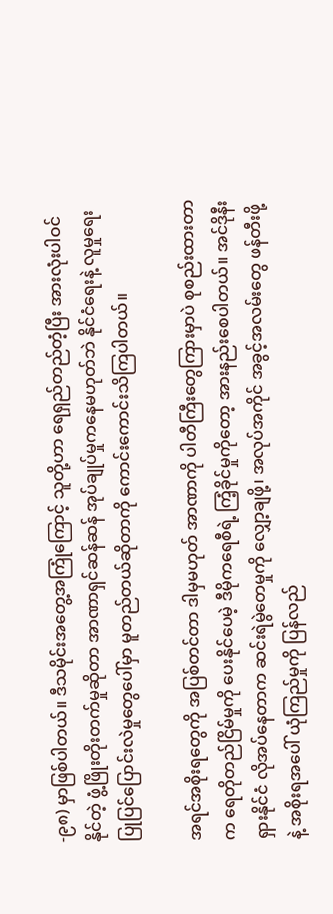-၉၈) မှာဖြစ်ပါတယ်။ ဒီသမိုင်းအတွေ့အကြုံကြောင့် သူတို့ဟာ ရေရှည်တည်တံ့ပြီး အားလုံးပါဝင်နိုင်တဲ့ ဖွံ့ဖြိုးတိုးတက်မှုဆိုတာ အာဏာရှင်ဆန်ဆန် အုပ်ချုပ်မှုကနေမဟုတ်ဘဲ နိုင်ငံရေးနဲ့ လူမှုရေးပြုပြင်ပြောင်းလဲမှုတွေပေါ်မှာ မူတည်တယ်ဆိုတာကို ကောင်းကောင်းသိကြပါတယ်။

အရင်အစိုးရတွေကို အပြစ်တင်တာ ဒါမှမဟုတ် အာဏာကို ပါတီကြီးတွေကြားမှာပဲ စုစည်းထားတာက ရေတိုတည်ငြိမ်မှုကို ပေးနိုင်ပေမဲ့ ဒီမိုကရေစီရဲ့ ကြံ့ခိုင်မှုကိုတော့ အားနည်းစေပါတယ်။ အင်ဒိုနီးရှားနိုင်ငံ လိုအပ်နေတာက ဆင်းရဲမွဲတေမှုကို လျှော့ချဖို့၊ အလုပ်အကိုင် အခွင့်အလမ်းတွေ ဖန်တီးဖို့နဲ့ အစိုးရအပေါ် ယုံကြည်မှုကို ပြန်လည်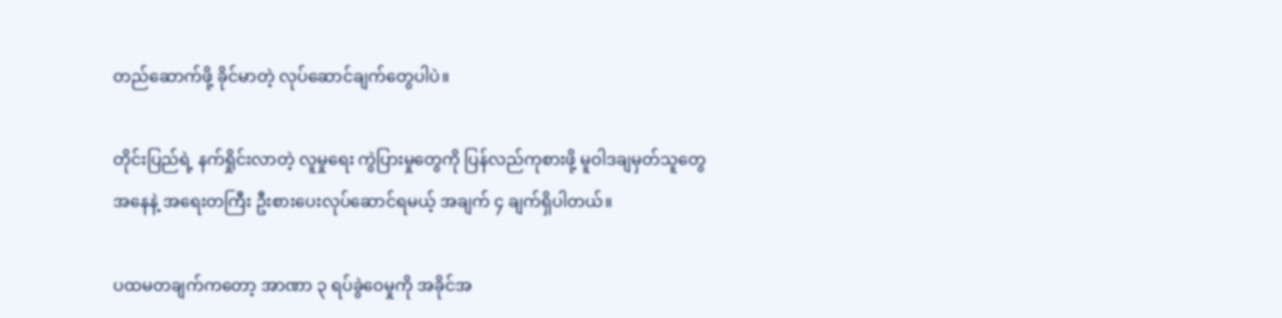တည်ဆောက်ဖို့ ခိုင်မာတဲ့ လုပ်ဆောင်ချက်တွေပါပဲ။

တိုင်းပြည်ရဲ့ နက်ရှိုင်းလာတဲ့ လူမှုရေး ကွဲပြားမှုတွေကို ပြန်လည်ကုစားဖို့ မူဝါဒချမှတ်သူတွေအနေနဲ့ အရေးတကြီး ဦးစားပေးလုပ်ဆောင်ရမယ့် အချက် ၄ ချက်ရှိပါတယ်။

ပထမတချက်ကတော့ အာဏာ ၃ ရပ်ခွဲဝေမှုကို အခိုင်အ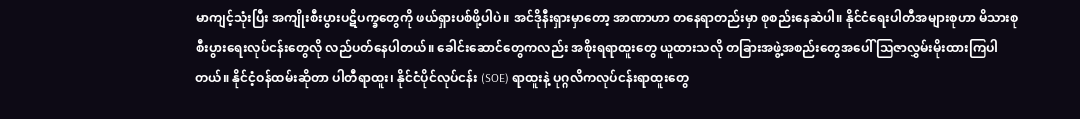မာကျင့်သုံးပြီး အကျိုးစီးပွားပဋိပက္ခတွေကို ဖယ်ရှားပစ်ဖို့ပါပဲ။ အင်ဒိုနီးရှားမှာတော့ အာဏာဟာ တနေရာတည်းမှာ စုစည်းနေဆဲပါ။ နိုင်ငံရေးပါတီအများစုဟာ မိသားစုစီးပွားရေးလုပ်ငန်းတွေလို လည်ပတ်နေပါတယ်။ ခေါင်းဆောင်တွေကလည်း အစိုးရရာထူးတွေ ယူထားသလို တခြားအဖွဲ့အစည်းတွေအပေါ် သြဇာလွှမ်းမိုးထားကြပါတယ်။ နိုင်ငံ့ဝန်ထမ်းဆိုတာ ပါတီရာထူး၊ နိုင်ငံပိုင်လုပ်ငန်း (SOE) ရာထူးနဲ့ ပုဂ္ဂလိကလုပ်ငန်းရာထူးတွေ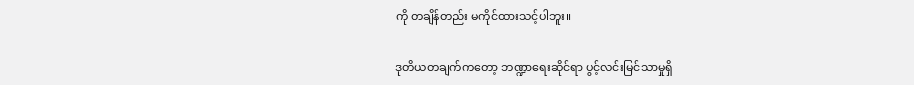ကို တချိန်တည်း မကိုင်ထားသင့်ပါဘူး။

ဒုတိယတချက်ကတော့ ဘဏ္ဍာရေးဆိုင်ရာ ပွင့်လင်းမြင်သာမှုရှိ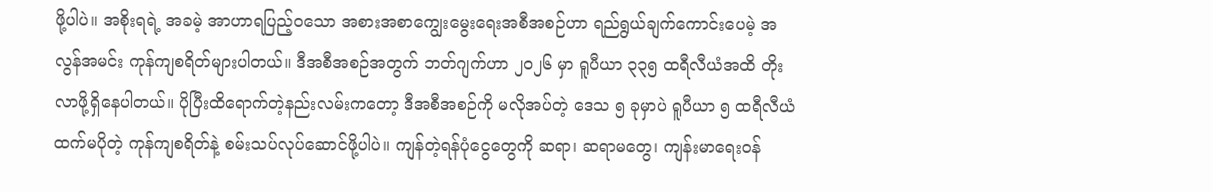ဖို့ပါပဲ။ အစိုးရရဲ့ အခမဲ့ အာဟာရပြည့်ဝသော အစားအစာကျွေးမွေးရေးအစီအစဉ်ဟာ ရည်ရွယ်ချက်ကောင်းပေမဲ့ အလွန်အမင်း ကုန်ကျစရိတ်များပါတယ်။ ဒီအစီအစဉ်အတွက် ဘတ်ဂျက်ဟာ ၂၀၂၆ မှာ ရူပီယာ ၃၃၅ ထရီလီယံအထိ တိုးလာဖို့ရှိနေပါတယ်။ ပိုပြီးထိရောက်တဲ့နည်းလမ်းကတော့ ဒီအစီအစဉ်ကို မလိုအပ်တဲ့ ဒေသ ၅ ခုမှာပဲ ရူပီယာ ၅ ထရီလီယံထက်မပိုတဲ့ ကုန်ကျစရိတ်နဲ့ စမ်းသပ်လုပ်ဆောင်ဖို့ပါပဲ။ ကျန်တဲ့ရန်ပုံငွေတွေကို ဆရာ၊ ဆရာမတွေ၊ ကျန်းမာရေးဝန်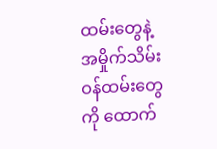ထမ်းတွေနဲ့ အမှိုက်သိမ်းဝန်ထမ်းတွေကို ထောက်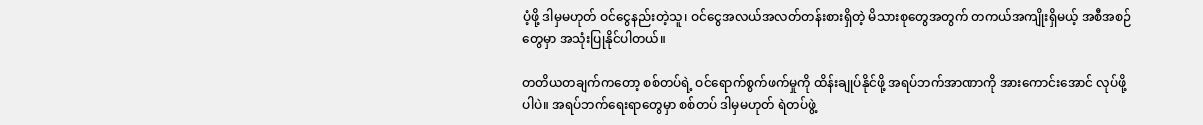ပံ့ဖို့ ဒါမှမဟုတ် ဝင်ငွေနည်းတဲ့သူ၊ ဝင်ငွေအလယ်အလတ်တန်းစားရှိတဲ့ မိသားစုတွေအတွက် တကယ်အကျိုးရှိမယ့် အစီအစဉ်တွေမှာ အသုံးပြုနိုင်ပါတယ်။

တတိယတချက်ကတော့ စစ်တပ်ရဲ့ ဝင်ရောက်စွက်ဖက်မှုကို ထိန်းချုပ်နိုင်ဖို့ အရပ်ဘက်အာဏာကို အားကောင်းအောင် လုပ်ဖို့ပါပဲ။ အရပ်ဘက်ရေးရာတွေမှာ စစ်တပ် ဒါမှမဟုတ် ရဲတပ်ဖွဲ့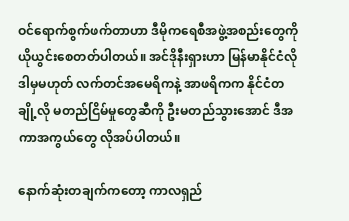ဝင်ရောက်စွက်ဖက်တာဟာ ဒီမိုကရေစီအဖွဲ့အစည်းတွေကို ယိုယွင်းစေတတ်ပါတယ်။ အင်ဒိုနီးရှားဟာ မြန်မာနိုင်ငံလို ဒါမှမဟုတ် လက်တင်အမေရိကနဲ့ အာဖရိကက နိုင်ငံတချို့လို မတည်ငြိမ်မှုတွေဆီကို ဦးမတည်သွားအောင် ဒီအကာအကွယ်တွေ လိုအပ်ပါတယ်။

နောက်ဆုံးတချက်ကတော့ ကာလရှည်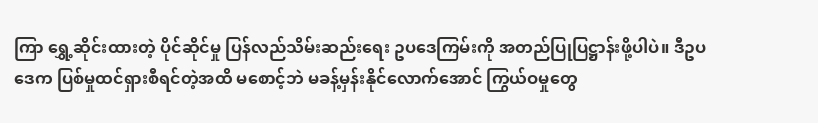ကြာ ရွှေ့ဆိုင်းထားတဲ့ ပိုင်ဆိုင်မှု ပြန်လည်သိမ်းဆည်းရေး ဥပဒေကြမ်းကို အတည်ပြုပြဋ္ဌာန်းဖို့ပါပဲ။ ဒီဥပဒေက ပြစ်မှုထင်ရှားစီရင်တဲ့အထိ မစောင့်ဘဲ မခန့်မှန်းနိုင်လောက်အောင် ကြွယ်ဝမှုတွေ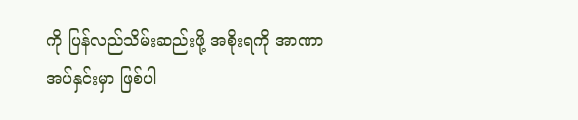ကို ပြန်လည်သိမ်းဆည်းဖို့ အစိုးရကို အာဏာအပ်နှင်းမှာ ဖြစ်ပါ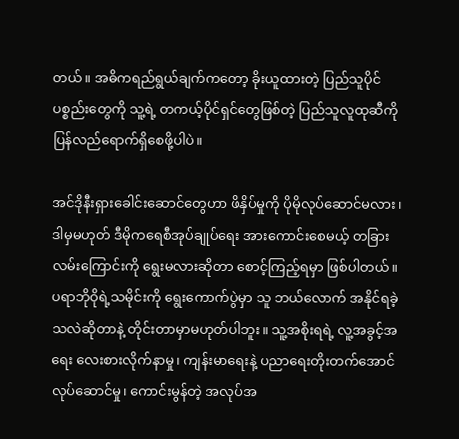တယ်။ အဓိကရည်ရွယ်ချက်ကတော့ ခိုးယူထားတဲ့ ပြည်သူပိုင်ပစ္စည်းတွေကို သူ့ရဲ့ တကယ့်ပိုင်ရှင်တွေဖြစ်တဲ့ ပြည်သူလူထုဆီကို ပြန်လည်ရောက်ရှိစေဖို့ပါပဲ။

အင်ဒိုနီးရှားခေါင်းဆောင်တွေဟာ ဖိနှိပ်မှုကို ပိုမိုလုပ်ဆောင်မလား၊ ဒါမှမဟုတ် ဒီမိုကရေစီအုပ်ချုပ်ရေး အားကောင်းစေမယ့် တခြားလမ်းကြောင်းကို ရွေးမလားဆိုတာ စောင့်ကြည့်ရမှာ ဖြစ်ပါတယ်။ ပရာဘိုဝိုရဲ့သမိုင်းကို ရွေးကောက်ပွဲမှာ သူ ဘယ်လောက် အနိုင်ရခဲ့သလဲဆိုတာနဲ့ တိုင်းတာမှာမဟုတ်ပါဘူး။ သူ့အစိုးရရဲ့ လူ့အခွင့်အရေး လေးစားလိုက်နာမှု၊ ကျန်းမာရေးနဲ့ ပညာရေးတိုးတက်အောင် လုပ်ဆောင်မှု၊ ကောင်းမွန်တဲ့ အလုပ်အ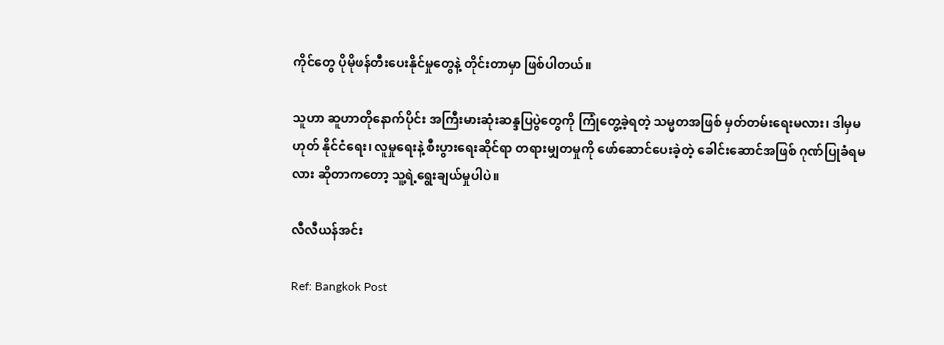ကိုင်တွေ ပိုမိုဖန်တီးပေးနိုင်မှုတွေနဲ့ တိုင်းတာမှာ ဖြစ်ပါတယ်။

သူဟာ ဆူဟာတိုနောက်ပိုင်း အကြီးမားဆုံးဆန္ဒပြပွဲတွေကို ကြုံတွေ့ခဲ့ရတဲ့ သမ္မတအဖြစ် မှတ်တမ်းရေးမလား၊ ဒါမှမဟုတ် နိုင်ငံရေး၊ လူမှုရေးနဲ့ စီးပွားရေးဆိုင်ရာ တရားမျှတမှုကို ဖော်ဆောင်ပေးခဲ့တဲ့ ခေါင်းဆောင်အဖြစ် ဂုဏ်ပြုခံရမလား ဆိုတာကတော့ သူ့ရဲ့ရွေးချယ်မှုပါပဲ။

လီလီယန်အင်း

Ref: Bangkok Post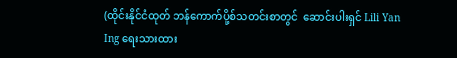(ထိုင်းနိုင်ငံထုတ် ဘန်ကောက်ပို့စ်သတင်းစာတွင်  ဆောင်းပါးရှင် Lili Yan Ing ရေးသားထား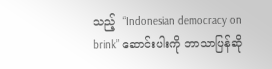သည့်  “Indonesian democracy on brink” ဆောင်းပါးကို ဘာသာပြန်ဆို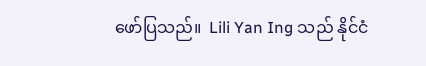ဖော်ပြသည်။  Lili Yan Ing သည် နိုင်ငံ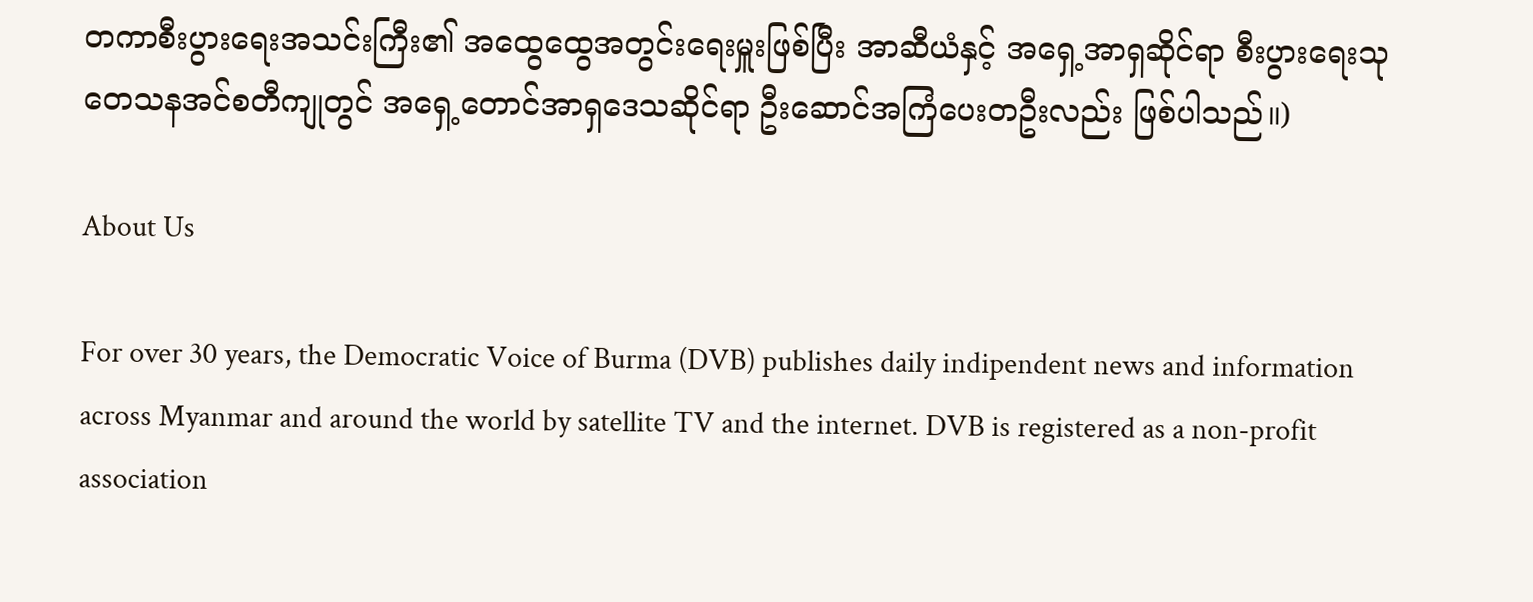တကာစီးပွားရေးအသင်းကြီး၏ အထွေထွေအတွင်းရေးမှူးဖြစ်ပြီး အာဆီယံနှင့် အရှေ့အာရှဆိုင်ရာ စီးပွားရေးသုတေသနအင်စတီကျုတွင် အရှေ့တောင်အာရှဒေသဆိုင်ရာ ဦးဆောင်အကြံပေးတဦးလည်း ဖြစ်ပါသည်။)

About Us

For over 30 years, the Democratic Voice of Burma (DVB) publishes daily indipendent news and information across Myanmar and around the world by satellite TV and the internet. DVB is registered as a non-profit association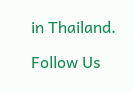in Thailand.

Follow Us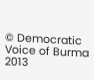© Democratic Voice of Burma 2013